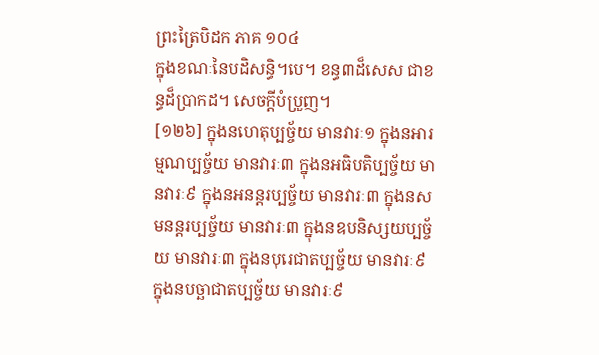ព្រះត្រៃបិដក ភាគ ១០៤
ក្នុងខណៈនៃបដិសន្ធិ។បេ។ ខន្ធ៣ដ៏សេស ជាខន្ធដ៏ប្រាកដ។ សេចក្តីបំប្រួញ។
[១២៦] ក្នុងនហេតុប្បច្ច័យ មានវារៈ១ ក្នុងនអារម្មណប្បច្ច័យ មានវារៈ៣ ក្នុងនអធិបតិប្បច្ច័យ មានវារៈ៩ ក្នុងនអនន្តរប្បច្ច័យ មានវារៈ៣ ក្នុងនសមនន្តរប្បច្ច័យ មានវារៈ៣ ក្នុងនឧបនិស្សយប្បច្ច័យ មានវារៈ៣ ក្នុងនបុរេជាតប្បច្ច័យ មានវារៈ៩ ក្នុងនបច្ឆាជាតប្បច្ច័យ មានវារៈ៩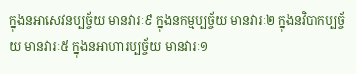ក្នុងនអាសេវនប្បច្ច័យ មានវារៈ៩ ក្នុងនកម្មប្បច្ច័យ មានវារៈ២ ក្នុងនវិបាកប្បច្ច័យ មានវារៈ៥ ក្នុងនអាហារប្បច្ច័យ មានវារៈ១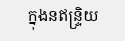ក្នុងនឥន្ទ្រិយ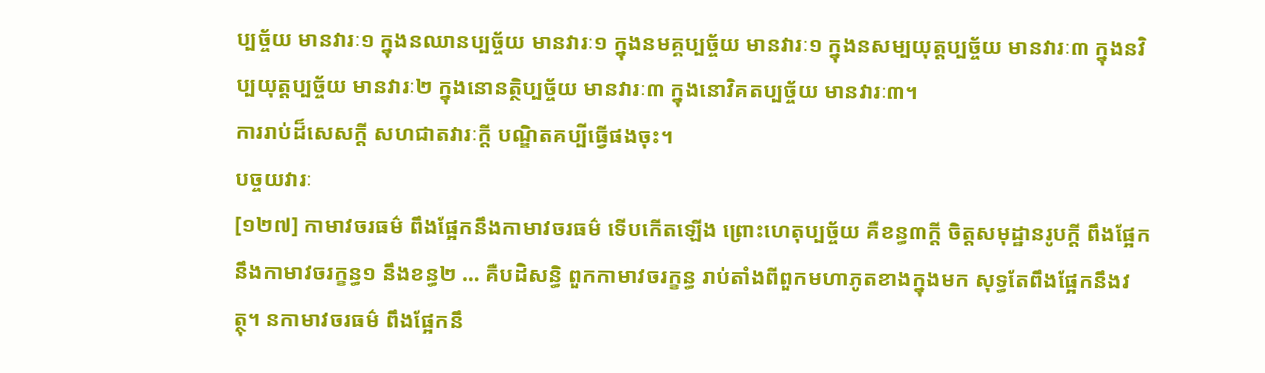ប្បច្ច័យ មានវារៈ១ ក្នុងនឈានប្បច្ច័យ មានវារៈ១ ក្នុងនមគ្គប្បច្ច័យ មានវារៈ១ ក្នុងនសម្បយុត្តប្បច្ច័យ មានវារៈ៣ ក្នុងនវិប្បយុត្តប្បច្ច័យ មានវារៈ២ ក្នុងនោនត្ថិប្បច្ច័យ មានវារៈ៣ ក្នុងនោវិគតប្បច្ច័យ មានវារៈ៣។
ការរាប់ដ៏សេសក្តី សហជាតវារៈក្តី បណ្ឌិតគប្បីធ្វើផងចុះ។
បច្ចយវារៈ
[១២៧] កាមាវចរធម៌ ពឹងផ្អែកនឹងកាមាវចរធម៌ ទើបកើតឡើង ព្រោះហេតុប្បច្ច័យ គឺខន្ធ៣ក្តី ចិត្តសមុដ្ឋានរូបក្តី ពឹងផ្អែកនឹងកាមាវចរក្ខន្ធ១ នឹងខន្ធ២ … គឺបដិសន្ធិ ពួកកាមាវចរក្ខន្ធ រាប់តាំងពីពួកមហាភូតខាងក្នុងមក សុទ្ធតែពឹងផ្អែកនឹងវត្ថុ។ នកាមាវចរធម៌ ពឹងផ្អែកនឹ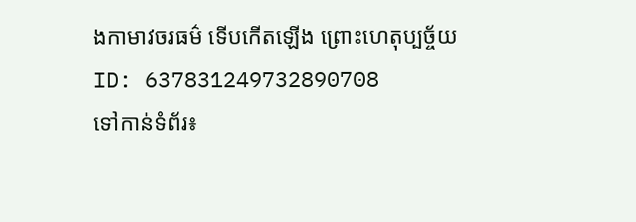ងកាមាវចរធម៌ ទើបកើតឡើង ព្រោះហេតុប្បច្ច័យ
ID: 637831249732890708
ទៅកាន់ទំព័រ៖